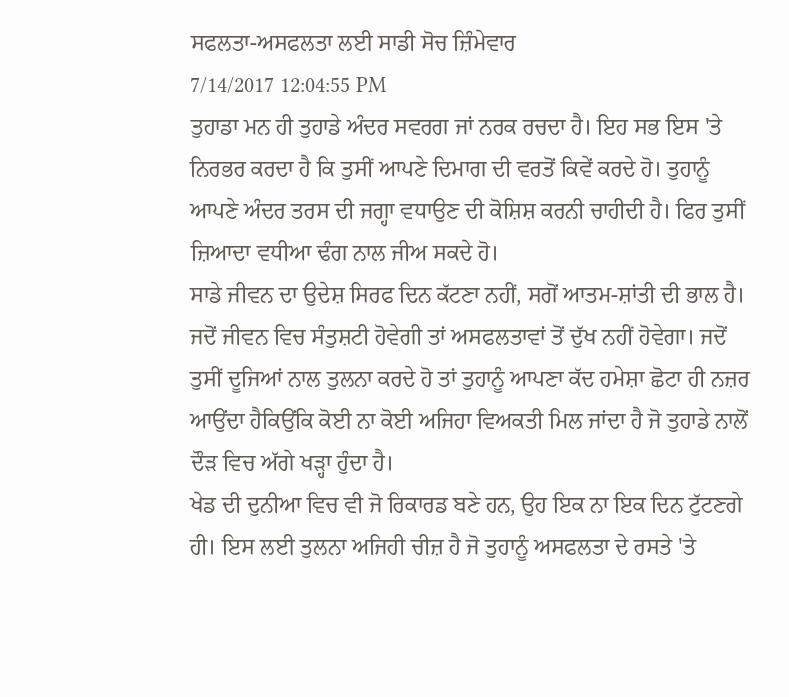ਸਫਲਤਾ-ਅਸਫਲਤਾ ਲਈ ਸਾਡੀ ਸੋਚ ਜ਼ਿੰਮੇਵਾਰ
7/14/2017 12:04:55 PM
ਤੁਹਾਡਾ ਮਨ ਹੀ ਤੁਹਾਡੇ ਅੰਦਰ ਸਵਰਗ ਜਾਂ ਨਰਕ ਰਚਦਾ ਹੈ। ਇਹ ਸਭ ਇਸ 'ਤੇ ਨਿਰਭਰ ਕਰਦਾ ਹੈ ਕਿ ਤੁਸੀਂ ਆਪਣੇ ਦਿਮਾਗ ਦੀ ਵਰਤੋਂ ਕਿਵੇਂ ਕਰਦੇ ਹੋ। ਤੁਹਾਨੂੰ ਆਪਣੇ ਅੰਦਰ ਤਰਸ ਦੀ ਜਗ੍ਹਾ ਵਧਾਉਣ ਦੀ ਕੋਸ਼ਿਸ਼ ਕਰਨੀ ਚਾਹੀਦੀ ਹੈ। ਫਿਰ ਤੁਸੀਂ ਜ਼ਿਆਦਾ ਵਧੀਆ ਢੰਗ ਨਾਲ ਜੀਅ ਸਕਦੇ ਹੋ।
ਸਾਡੇ ਜੀਵਨ ਦਾ ਉਦੇਸ਼ ਸਿਰਫ ਦਿਨ ਕੱਟਣਾ ਨਹੀਂ, ਸਗੋਂ ਆਤਮ-ਸ਼ਾਂਤੀ ਦੀ ਭਾਲ ਹੈ। ਜਦੋਂ ਜੀਵਨ ਵਿਚ ਸੰਤੁਸ਼ਟੀ ਹੋਵੇਗੀ ਤਾਂ ਅਸਫਲਤਾਵਾਂ ਤੋਂ ਦੁੱਖ ਨਹੀਂ ਹੋਵੇਗਾ। ਜਦੋਂ ਤੁਸੀਂ ਦੂਜਿਆਂ ਨਾਲ ਤੁਲਨਾ ਕਰਦੇ ਹੋ ਤਾਂ ਤੁਹਾਨੂੰ ਆਪਣਾ ਕੱਦ ਹਮੇਸ਼ਾ ਛੋਟਾ ਹੀ ਨਜ਼ਰ ਆਉਂਦਾ ਹੈਕਿਉਂਕਿ ਕੋਈ ਨਾ ਕੋਈ ਅਜਿਹਾ ਵਿਅਕਤੀ ਮਿਲ ਜਾਂਦਾ ਹੈ ਜੋ ਤੁਹਾਡੇ ਨਾਲੋਂ ਦੌੜ ਵਿਚ ਅੱਗੇ ਖੜ੍ਹਾ ਹੁੰਦਾ ਹੈ।
ਖੇਡ ਦੀ ਦੁਨੀਆ ਵਿਚ ਵੀ ਜੋ ਰਿਕਾਰਡ ਬਣੇ ਹਨ, ਉਹ ਇਕ ਨਾ ਇਕ ਦਿਨ ਟੁੱਟਣਗੇ ਹੀ। ਇਸ ਲਈ ਤੁਲਨਾ ਅਜਿਹੀ ਚੀਜ਼ ਹੈ ਜੋ ਤੁਹਾਨੂੰ ਅਸਫਲਤਾ ਦੇ ਰਸਤੇ 'ਤੇ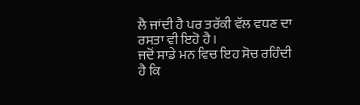ਲੈ ਜਾਂਦੀ ਹੈ ਪਰ ਤਰੱਕੀ ਵੱਲ ਵਧਣ ਦਾ ਰਸਤਾ ਵੀ ਇਹੋ ਹੈ।
ਜਦੋਂ ਸਾਡੇ ਮਨ ਵਿਚ ਇਹ ਸੋਚ ਰਹਿੰਦੀ ਹੈ ਕਿ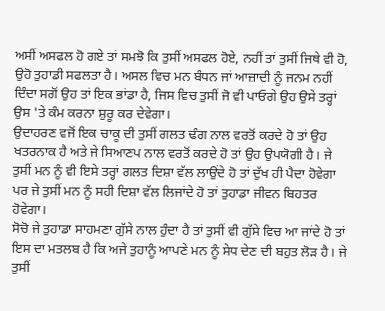ਅਸੀਂ ਅਸਫਲ ਹੋ ਗਏ ਤਾਂ ਸਮਝੋ ਕਿ ਤੁਸੀਂ ਅਸਫਲ ਹੋਏ, ਨਹੀਂ ਤਾਂ ਤੁਸੀਂ ਜਿਥੇ ਵੀ ਹੋ, ਉਹੋ ਤੁਹਾਡੀ ਸਫਲਤਾ ਹੈ। ਅਸਲ ਵਿਚ ਮਨ ਬੰਧਨ ਜਾਂ ਆਜ਼ਾਦੀ ਨੂੰ ਜਨਮ ਨਹੀਂ ਦਿੰਦਾ ਸਗੋਂ ਉਹ ਤਾਂ ਇਕ ਭਾਂਡਾ ਹੈ, ਜਿਸ ਵਿਚ ਤੁਸੀਂ ਜੋ ਵੀ ਪਾਓਗੇ ਉਹ ਉਸੇ ਤਰ੍ਹਾਂ ਉਸ 'ਤੇ ਕੰਮ ਕਰਨਾ ਸ਼ੁਰੂ ਕਰ ਦੇਵੇਗਾ।
ਉਦਾਹਰਣ ਵਜੋਂ ਇਕ ਚਾਕੂ ਦੀ ਤੁਸੀਂ ਗਲਤ ਢੰਗ ਨਾਲ ਵਰਤੋਂ ਕਰਦੇ ਹੋ ਤਾਂ ਉਹ ਖਤਰਨਾਕ ਹੈ ਅਤੇ ਜੇ ਸਿਆਣਪ ਨਾਲ ਵਰਤੋਂ ਕਰਦੇ ਹੋ ਤਾਂ ਉਹ ਉਪਯੋਗੀ ਹੈ। ਜੇ ਤੁਸੀਂ ਮਨ ਨੂੰ ਵੀ ਇਸੇ ਤਰ੍ਹਾਂ ਗਲਤ ਦਿਸ਼ਾ ਵੱਲ ਲਾਉਂਦੇ ਹੋ ਤਾਂ ਦੁੱਖ ਹੀ ਪੈਦਾ ਹੋਵੇਗਾ ਪਰ ਜੇ ਤੁਸੀਂ ਮਨ ਨੂੰ ਸਹੀ ਦਿਸ਼ਾ ਵੱਲ ਲਿਜਾਂਦੇ ਹੋ ਤਾਂ ਤੁਹਾਡਾ ਜੀਵਨ ਬਿਹਤਰ ਹੋਵੇਗਾ।
ਸੋਚੋ ਜੇ ਤੁਹਾਡਾ ਸਾਹਮਣਾ ਗੁੱਸੇ ਨਾਲ ਹੁੰਦਾ ਹੈ ਤਾਂ ਤੁਸੀਂ ਵੀ ਗੁੱਸੇ ਵਿਚ ਆ ਜਾਂਦੇ ਹੋ ਤਾਂ ਇਸ ਦਾ ਮਤਲਬ ਹੈ ਕਿ ਅਜੇ ਤੁਹਾਨੂੰ ਆਪਣੇ ਮਨ ਨੂੰ ਸੇਧ ਦੇਣ ਦੀ ਬਹੁਤ ਲੋੜ ਹੈ। ਜੇ ਤੁਸੀਂ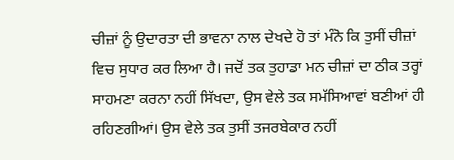ਚੀਜ਼ਾਂ ਨੂੰ ਉਦਾਰਤਾ ਦੀ ਭਾਵਨਾ ਨਾਲ ਦੇਖਦੇ ਹੋ ਤਾਂ ਮੰਨੋ ਕਿ ਤੁਸੀਂ ਚੀਜ਼ਾਂ ਵਿਚ ਸੁਧਾਰ ਕਰ ਲਿਆ ਹੈ। ਜਦੋਂ ਤਕ ਤੁਹਾਡਾ ਮਨ ਚੀਜ਼ਾਂ ਦਾ ਠੀਕ ਤਰ੍ਹਾਂ ਸਾਹਮਣਾ ਕਰਨਾ ਨਹੀਂ ਸਿੱਖਦਾ, ਉਸ ਵੇਲੇ ਤਕ ਸਮੱਸਿਆਵਾਂ ਬਣੀਆਂ ਹੀ ਰਹਿਣਗੀਆਂ। ਉਸ ਵੇਲੇ ਤਕ ਤੁਸੀਂ ਤਜਰਬੇਕਾਰ ਨਹੀਂ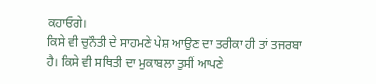ਕਹਾਓਗੇ।
ਕਿਸੇ ਵੀ ਚੁਨੌਤੀ ਦੇ ਸਾਹਮਣੇ ਪੇਸ਼ ਆਉਣ ਦਾ ਤਰੀਕਾ ਹੀ ਤਾਂ ਤਜਰਬਾ ਹੈ। ਕਿਸੇ ਵੀ ਸਥਿਤੀ ਦਾ ਮੁਕਾਬਲਾ ਤੁਸੀਂ ਆਪਣੇ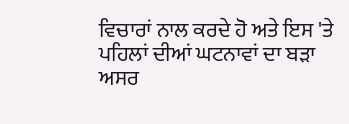ਵਿਚਾਰਾਂ ਨਾਲ ਕਰਦੇ ਹੋ ਅਤੇ ਇਸ 'ਤੇ ਪਹਿਲਾਂ ਦੀਆਂ ਘਟਨਾਵਾਂ ਦਾ ਬੜਾ ਅਸਰ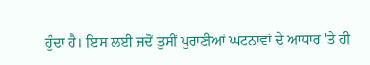ਹੁੰਦਾ ਹੈ। ਇਸ ਲਈ ਜਦੋਂ ਤੁਸੀਂ ਪੁਰਾਣੀਆਂ ਘਟਨਾਵਾਂ ਦੇ ਆਧਾਰ 'ਤੇ ਹੀ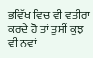ਭਵਿੱਖ ਵਿਚ ਵੀ ਵਤੀਰਾ ਕਰਦੇ ਹੋ ਤਾਂ ਤੁਸੀਂ ਕੁਝ ਵੀ ਨਵਾਂ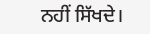ਨਹੀਂ ਸਿੱਖਦੇ।